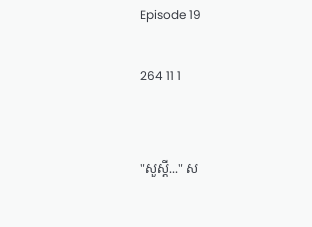Episode 19

264 11 1


"សួស្ដី..." ស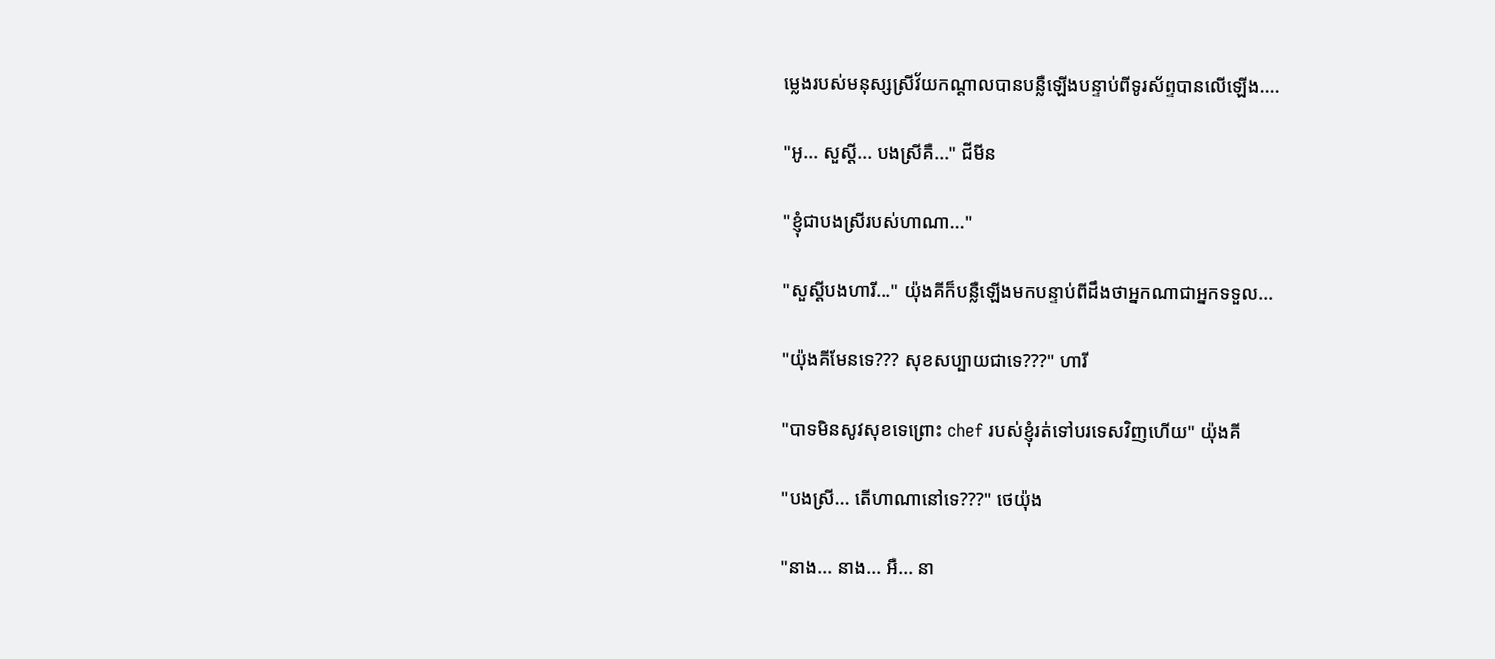ម្លេងរបស់មនុស្សស្រីវ័យកណ្ដាលបានបន្លឺឡើងបន្ទាប់ពីទូរស័ព្ទបានលើឡើង....

"អូ... សួស្ដី... បងស្រីគឺ..." ជីមីន

"ខ្ញុំជាបងស្រីរបស់ហាណា..."

"សួស្តីបងហារី..." យ៉ុងគីក៏បន្លឺឡើងមកបន្ទាប់ពីដឹងថាអ្នកណាជាអ្នកទទួល...

"យ៉ុងគីមែនទេ??? សុខសប្បាយជាទេ???" ហារី

"បាទមិនសូវសុខទេព្រោះ chef របស់ខ្ញុំរត់ទៅបរទេសវិញហើយ" យ៉ុងគី

"បងស្រី... តើហាណានៅទេ???" ថេយ៉ុង

"នាង... នាង... អឺ... នា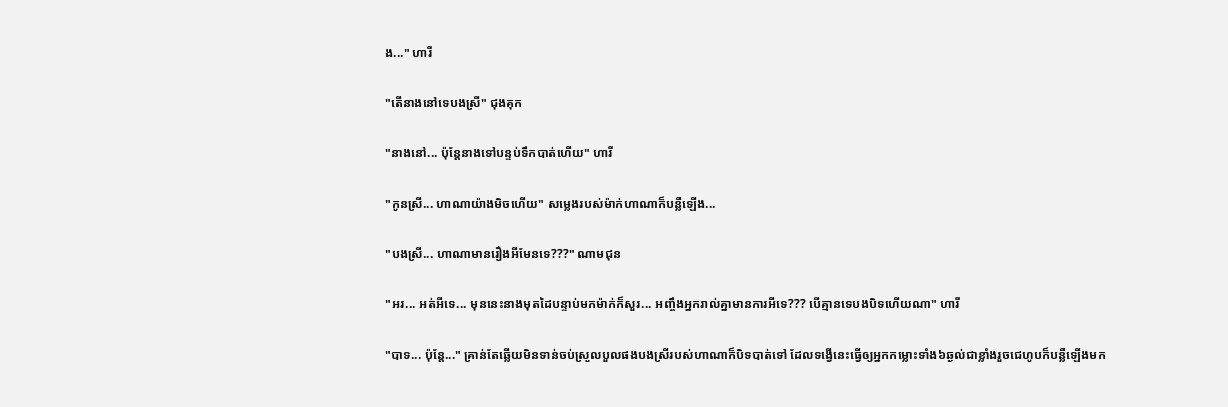ង..." ហារី

"តើនាងនៅទេបងស្រី" ជុងគុក

"នាងនៅ... ប៉ុន្តែនាងទៅបន្ទប់ទឹកបាត់ហើយ" ហារី

"កូនស្រី... ហាណាយ៉ាងមិចហើយ" សម្លេងរបស់ម៉ាក់ហាណាក៏បន្លឺឡើង...

"បងស្រី... ហាណាមានរឿងអីមែនទេ???" ណាមជុន

"អរ... អត់អីទេ... មុននេះនាងមុតដៃបន្ទាប់មកម៉ាក់ក៏សួរ... អញ្ចឹងអ្នករាល់គ្នាមានការអីទេ??? បើគ្មានទេបងបិទហើយណា" ហារី

"បាទ... ប៉ុន្តែ..." គ្រាន់តែឆ្លើយមិនទាន់ចប់ស្រួលបួលផងបងស្រីរបស់ហាណាក៏បិទបាត់ទៅ ដែលទង្វើនេះធ្វើឲ្យអ្នកកម្លោះទាំង៦ឆ្ងល់ជាខ្លាំងរួចជេហូបក៏បន្លឺឡើងមក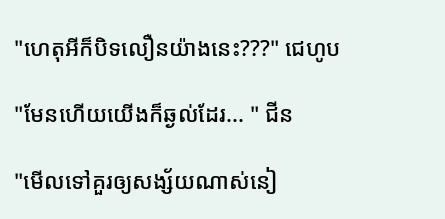"ហេតុអីក៏បិទលឿនយ៉ាងនេះ???" ជេហូប

"មែនហើយយើងក៏ឆ្ងល់ដែរ... " ជីន

"មើលទៅគួរឲ្យសង្ស័យណាស់នៀ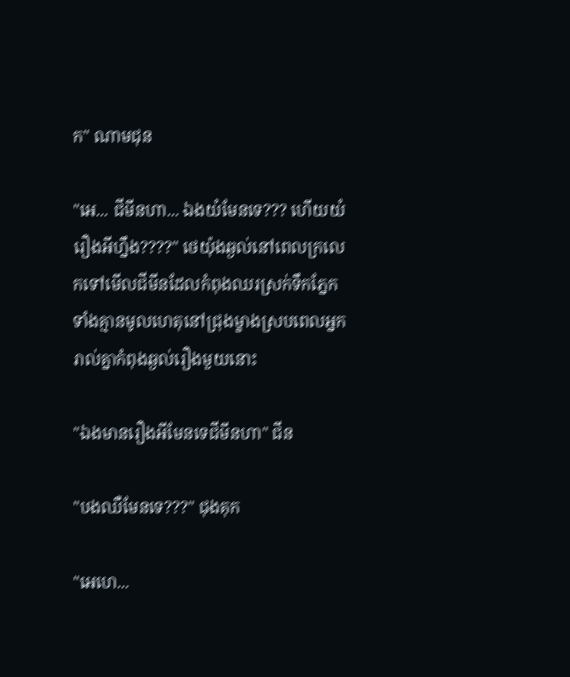ក" ណាមជុន

"អេ... ជីមីនហា... ឯងយំមែនទេ??? ហើយយំរឿងអីហ្នឹង????" ថេយ៉ុងឆ្ងល់នៅពេលក្រលេកទៅមើលជីមីនដែលកំពុងឈរស្រក់ទឹកភ្នែកទាំងគ្មានមូលហេតុនៅជ្រុងម្ខាងស្របពេលអ្នករាល់គ្នាកំពុងឆ្ងល់រឿងមួយនោះ

"ឯងមានរឿងអីមែនទេជីមីនហា" ជីន

"បងឈឺមែនទេ???" ជុងគុក

"អេហេ...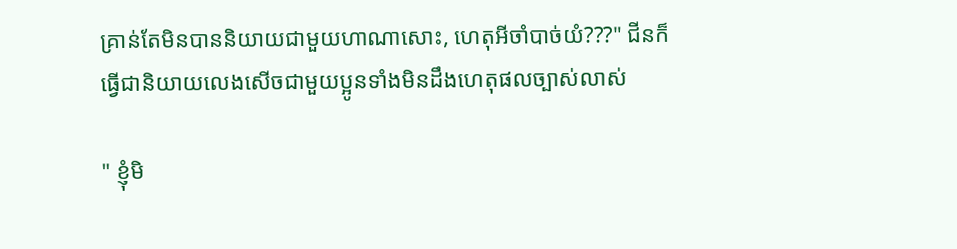គ្រាន់តែមិនបាននិយាយជាមួយហាណាសោះ, ហេតុអីចាំបាច់យំ???" ជីនក៏ធ្វើជានិយាយលេងសើចជាមួយប្អូនទាំងមិនដឹងហេតុផលច្បាស់លាស់

" ខ្ញុំមិ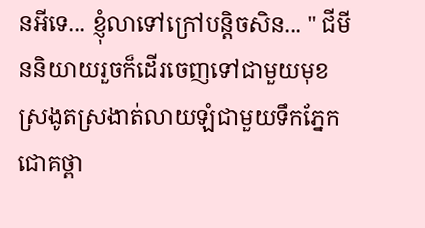នអីទេ... ខ្ញុំលាទៅក្រៅបន្តិចសិន... " ជីមីននិយាយរួចក៏ដើរចេញទៅជាមួយមុខស្រងូតស្រងាត់លាយឡំជាមួយទឹកភ្នែកជោគថ្ពា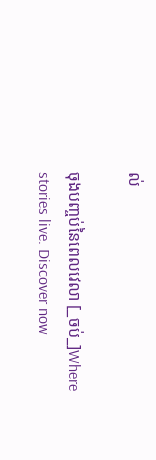ល់

ចុងបញ្ចប់នៃពេលវេលា [_ចប់_]Where stories live. Discover now